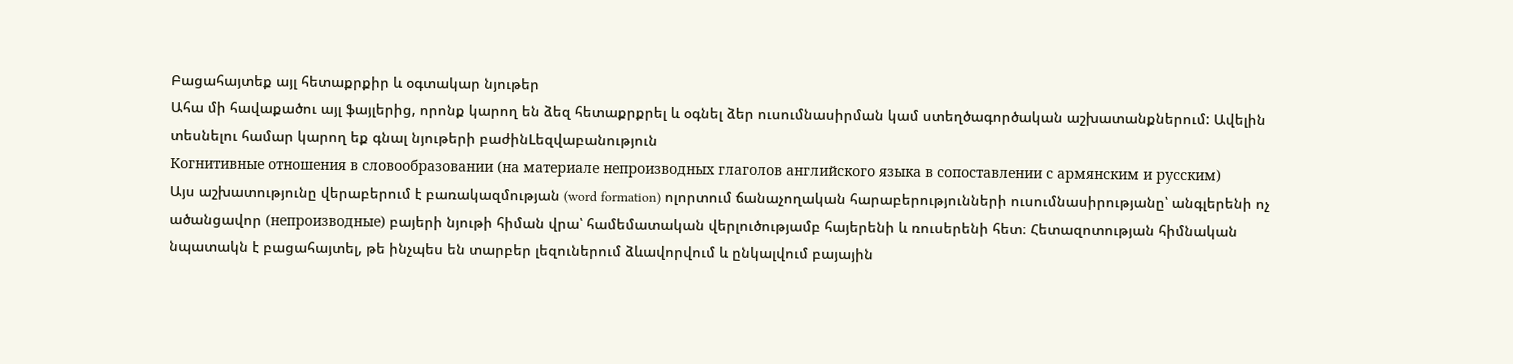Բացահայտեք այլ հետաքրքիր և օգտակար նյութեր
Ահա մի հավաքածու այլ ֆայլերից, որոնք կարող են ձեզ հետաքրքրել և օգնել ձեր ուսումնասիրման կամ ստեղծագործական աշխատանքներում: Ավելին տեսնելու համար կարող եք գնալ նյութերի բաժինLեզվաբանություն
Когнитивные отношения в словообразовании (на материале непроизводных глаголов английского языка в сопоставлении с армянским и русским)
Այս աշխատությունը վերաբերում է բառակազմության (word formation) ոլորտում ճանաչողական հարաբերությունների ուսումնասիրությանը՝ անգլերենի ոչ ածանցավոր (непроизводные) բայերի նյութի հիման վրա՝ համեմատական վերլուծությամբ հայերենի և ռուսերենի հետ։ Հետազոտության հիմնական նպատակն է բացահայտել, թե ինչպես են տարբեր լեզուներում ձևավորվում և ընկալվում բայային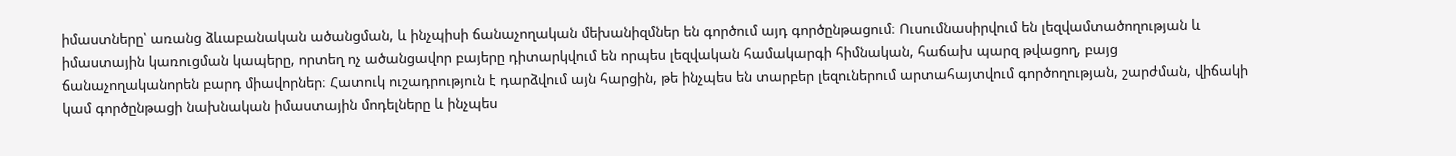իմաստները՝ առանց ձևաբանական ածանցման, և ինչպիսի ճանաչողական մեխանիզմներ են գործում այդ գործընթացում։ Ուսումնասիրվում են լեզվամտածողության և իմաստային կառուցման կապերը, որտեղ ոչ ածանցավոր բայերը դիտարկվում են որպես լեզվական համակարգի հիմնական, հաճախ պարզ թվացող, բայց ճանաչողականորեն բարդ միավորներ։ Հատուկ ուշադրություն է դարձվում այն հարցին, թե ինչպես են տարբեր լեզուներում արտահայտվում գործողության, շարժման, վիճակի կամ գործընթացի նախնական իմաստային մոդելները և ինչպես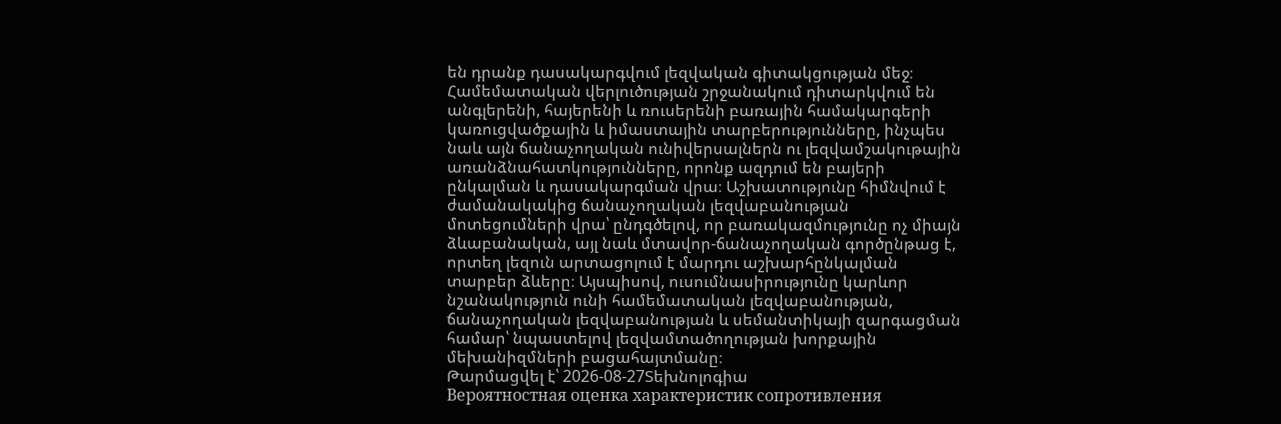են դրանք դասակարգվում լեզվական գիտակցության մեջ։ Համեմատական վերլուծության շրջանակում դիտարկվում են անգլերենի, հայերենի և ռուսերենի բառային համակարգերի կառուցվածքային և իմաստային տարբերությունները, ինչպես նաև այն ճանաչողական ունիվերսալներն ու լեզվամշակութային առանձնահատկությունները, որոնք ազդում են բայերի ընկալման և դասակարգման վրա։ Աշխատությունը հիմնվում է ժամանակակից ճանաչողական լեզվաբանության մոտեցումների վրա՝ ընդգծելով, որ բառակազմությունը ոչ միայն ձևաբանական, այլ նաև մտավոր-ճանաչողական գործընթաց է, որտեղ լեզուն արտացոլում է մարդու աշխարհընկալման տարբեր ձևերը։ Այսպիսով, ուսումնասիրությունը կարևոր նշանակություն ունի համեմատական լեզվաբանության, ճանաչողական լեզվաբանության և սեմանտիկայի զարգացման համար՝ նպաստելով լեզվամտածողության խորքային մեխանիզմների բացահայտմանը։
Թարմացվել է՝ 2026-08-27Տեխնոլոգիա
Вероятностная оценка характеристик сопротивления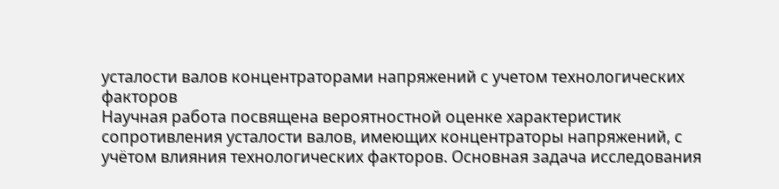усталости валов концентраторами напряжений с учетом технологических факторов
Научная работа посвящена вероятностной оценке характеристик сопротивления усталости валов, имеющих концентраторы напряжений, с учётом влияния технологических факторов. Основная задача исследования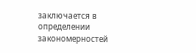заключается в определении закономерностей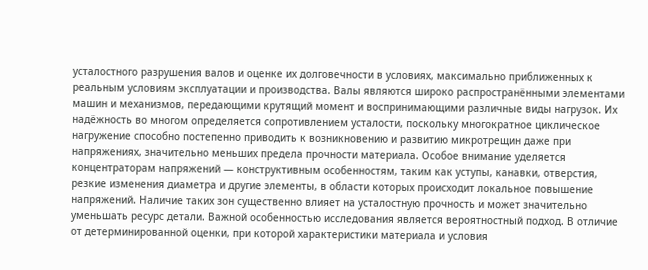усталостного разрушения валов и оценке их долговечности в условиях, максимально приближенных к реальным условиям эксплуатации и производства. Валы являются широко распространёнными элементами машин и механизмов, передающими крутящий момент и воспринимающими различные виды нагрузок. Их надёжность во многом определяется сопротивлением усталости, поскольку многократное циклическое нагружение способно постепенно приводить к возникновению и развитию микротрещин даже при напряжениях, значительно меньших предела прочности материала. Особое внимание уделяется концентраторам напряжений — конструктивным особенностям, таким как уступы, канавки, отверстия, резкие изменения диаметра и другие элементы, в области которых происходит локальное повышение напряжений. Наличие таких зон существенно влияет на усталостную прочность и может значительно уменьшать ресурс детали. Важной особенностью исследования является вероятностный подход. В отличие от детерминированной оценки, при которой характеристики материала и условия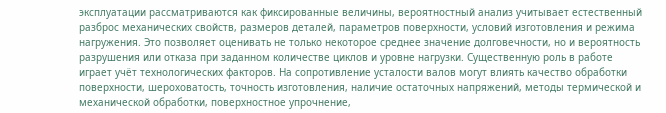эксплуатации рассматриваются как фиксированные величины, вероятностный анализ учитывает естественный разброс механических свойств, размеров деталей, параметров поверхности, условий изготовления и режима нагружения. Это позволяет оценивать не только некоторое среднее значение долговечности, но и вероятность разрушения или отказа при заданном количестве циклов и уровне нагрузки. Существенную роль в работе играет учёт технологических факторов. На сопротивление усталости валов могут влиять качество обработки поверхности, шероховатость, точность изготовления, наличие остаточных напряжений, методы термической и механической обработки, поверхностное упрочнение,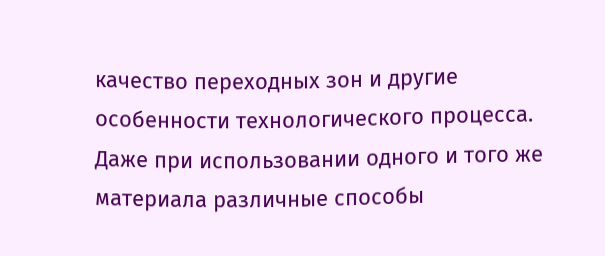качество переходных зон и другие особенности технологического процесса. Даже при использовании одного и того же материала различные способы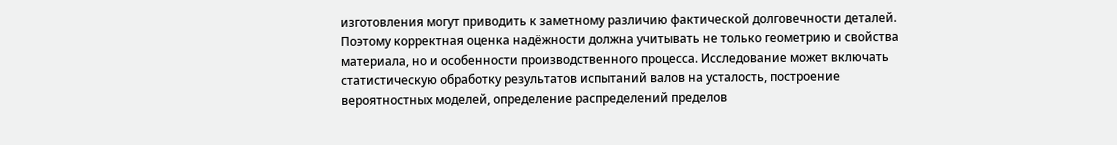изготовления могут приводить к заметному различию фактической долговечности деталей. Поэтому корректная оценка надёжности должна учитывать не только геометрию и свойства материала, но и особенности производственного процесса. Исследование может включать статистическую обработку результатов испытаний валов на усталость, построение вероятностных моделей, определение распределений пределов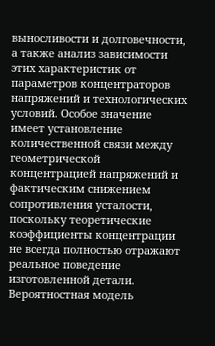выносливости и долговечности, а также анализ зависимости этих характеристик от параметров концентраторов напряжений и технологических условий. Особое значение имеет установление количественной связи между геометрической концентрацией напряжений и фактическим снижением сопротивления усталости, поскольку теоретические коэффициенты концентрации не всегда полностью отражают реальное поведение изготовленной детали. Вероятностная модель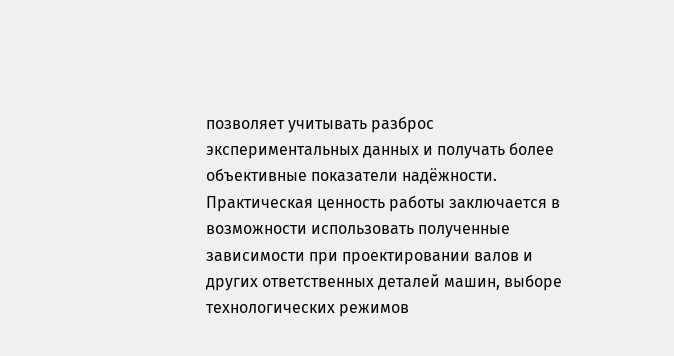позволяет учитывать разброс экспериментальных данных и получать более объективные показатели надёжности. Практическая ценность работы заключается в возможности использовать полученные зависимости при проектировании валов и других ответственных деталей машин, выборе технологических режимов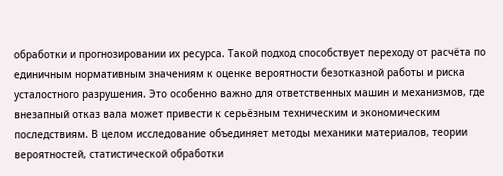обработки и прогнозировании их ресурса. Такой подход способствует переходу от расчёта по единичным нормативным значениям к оценке вероятности безотказной работы и риска усталостного разрушения. Это особенно важно для ответственных машин и механизмов, где внезапный отказ вала может привести к серьёзным техническим и экономическим последствиям. В целом исследование объединяет методы механики материалов, теории вероятностей, статистической обработки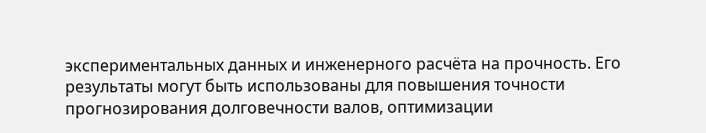экспериментальных данных и инженерного расчёта на прочность. Его результаты могут быть использованы для повышения точности прогнозирования долговечности валов, оптимизации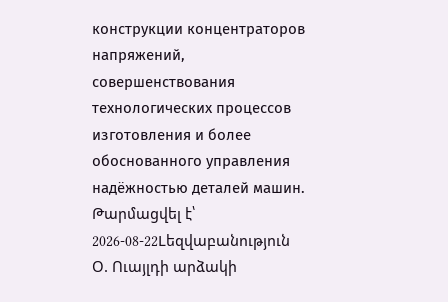конструкции концентраторов напряжений, совершенствования технологических процессов изготовления и более обоснованного управления надёжностью деталей машин.
Թարմացվել է՝ 2026-08-22Lեզվաբանություն
Օ. Ուայլդի արձակի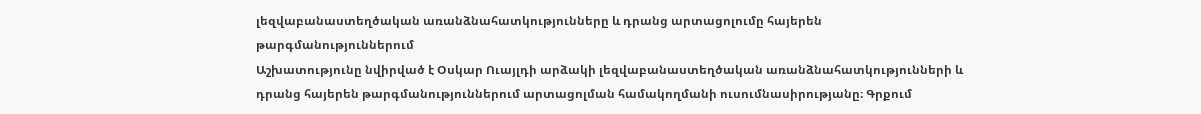լեզվաբանաստեղծական առանձնահատկությունները և դրանց արտացոլումը հայերեն թարգմանություններում
Աշխատությունը նվիրված է Օսկար Ուայլդի արձակի լեզվաբանաստեղծական առանձնահատկությունների և դրանց հայերեն թարգմանություններում արտացոլման համակողմանի ուսումնասիրությանը։ Գրքում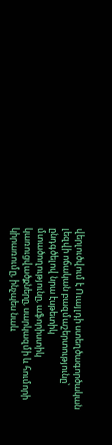վերլուծվում է Ուայլդի ստեղծագործական լեզվի ոճական բազմաշերտությունը՝ ընդգծելով նրա էսթետիկ մտածողությունը, աֆորիստիկ կառուցվածքները, սարկազմի և հումորի կիրառումը, ինչպես նաև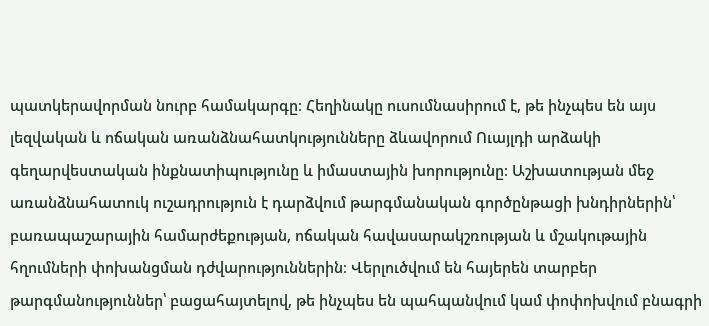պատկերավորման նուրբ համակարգը։ Հեղինակը ուսումնասիրում է, թե ինչպես են այս լեզվական և ոճական առանձնահատկությունները ձևավորում Ուայլդի արձակի գեղարվեստական ինքնատիպությունը և իմաստային խորությունը։ Աշխատության մեջ առանձնահատուկ ուշադրություն է դարձվում թարգմանական գործընթացի խնդիրներին՝ բառապաշարային համարժեքության, ոճական հավասարակշռության և մշակութային հղումների փոխանցման դժվարություններին։ Վերլուծվում են հայերեն տարբեր թարգմանություններ՝ բացահայտելով, թե ինչպես են պահպանվում կամ փոփոխվում բնագրի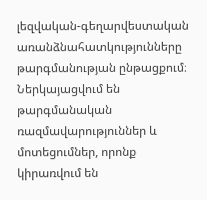լեզվական-գեղարվեստական առանձնահատկությունները թարգմանության ընթացքում։ Ներկայացվում են թարգմանական ռազմավարություններ և մոտեցումներ, որոնք կիրառվում են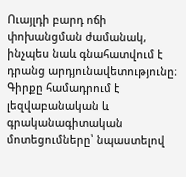Ուայլդի բարդ ոճի փոխանցման ժամանակ, ինչպես նաև գնահատվում է դրանց արդյունավետությունը։ Գիրքը համադրում է լեզվաբանական և գրականագիտական մոտեցումները՝ նպաստելով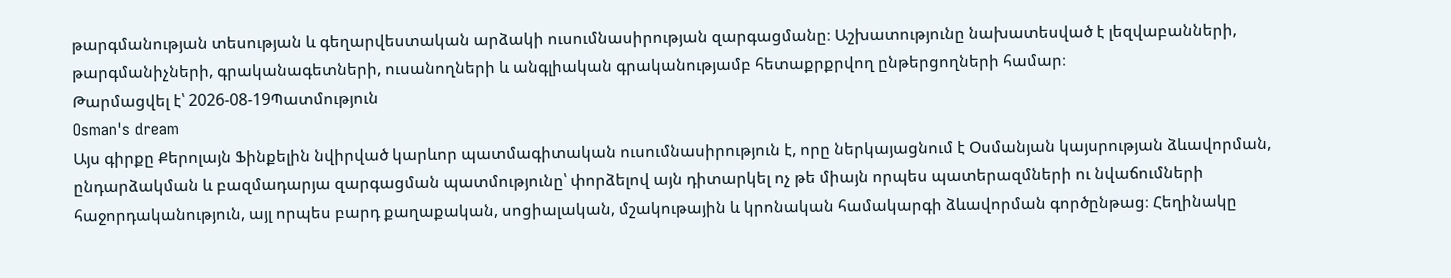թարգմանության տեսության և գեղարվեստական արձակի ուսումնասիրության զարգացմանը։ Աշխատությունը նախատեսված է լեզվաբանների, թարգմանիչների, գրականագետների, ուսանողների և անգլիական գրականությամբ հետաքրքրվող ընթերցողների համար։
Թարմացվել է՝ 2026-08-19Պատմություն
Osman's dream
Այս գիրքը Քերոլայն Ֆինքելին նվիրված կարևոր պատմագիտական ուսումնասիրություն է, որը ներկայացնում է Օսմանյան կայսրության ձևավորման, ընդարձակման և բազմադարյա զարգացման պատմությունը՝ փորձելով այն դիտարկել ոչ թե միայն որպես պատերազմների ու նվաճումների հաջորդականություն, այլ որպես բարդ քաղաքական, սոցիալական, մշակութային և կրոնական համակարգի ձևավորման գործընթաց։ Հեղինակը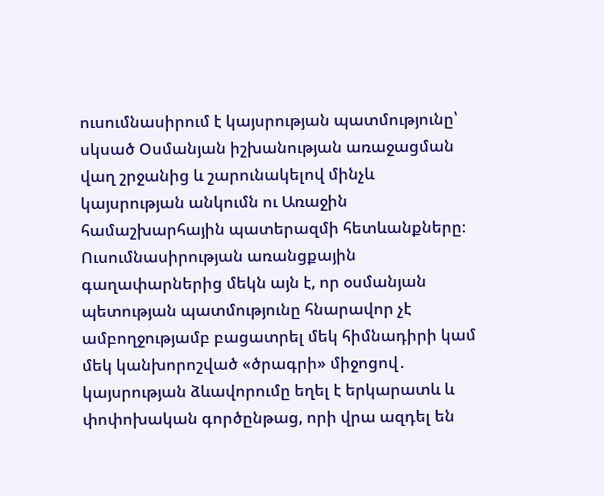ուսումնասիրում է կայսրության պատմությունը՝ սկսած Օսմանյան իշխանության առաջացման վաղ շրջանից և շարունակելով մինչև կայսրության անկումն ու Առաջին համաշխարհային պատերազմի հետևանքները։ Ուսումնասիրության առանցքային գաղափարներից մեկն այն է, որ օսմանյան պետության պատմությունը հնարավոր չէ ամբողջությամբ բացատրել մեկ հիմնադիրի կամ մեկ կանխորոշված «ծրագրի» միջոցով․ կայսրության ձևավորումը եղել է երկարատև և փոփոխական գործընթաց, որի վրա ազդել են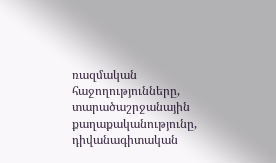ռազմական հաջողությունները, տարածաշրջանային քաղաքականությունը, դիվանագիտական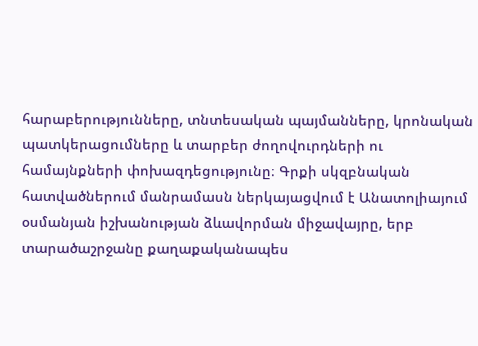հարաբերությունները, տնտեսական պայմանները, կրոնական պատկերացումները և տարբեր ժողովուրդների ու համայնքների փոխազդեցությունը։ Գրքի սկզբնական հատվածներում մանրամասն ներկայացվում է Անատոլիայում օսմանյան իշխանության ձևավորման միջավայրը, երբ տարածաշրջանը քաղաքականապես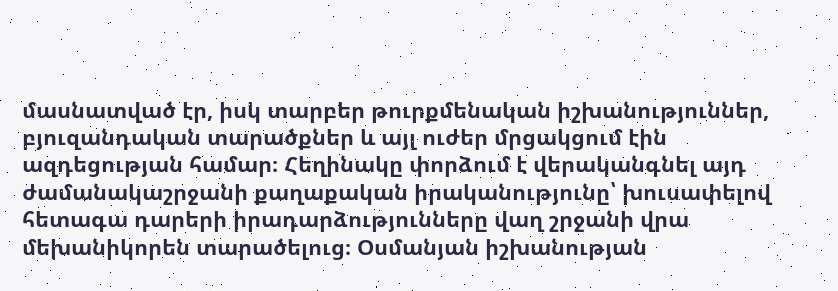մասնատված էր, իսկ տարբեր թուրքմենական իշխանություններ, բյուզանդական տարածքներ և այլ ուժեր մրցակցում էին ազդեցության համար։ Հեղինակը փորձում է վերականգնել այդ ժամանակաշրջանի քաղաքական իրականությունը՝ խուսափելով հետագա դարերի իրադարձությունները վաղ շրջանի վրա մեխանիկորեն տարածելուց։ Օսմանյան իշխանության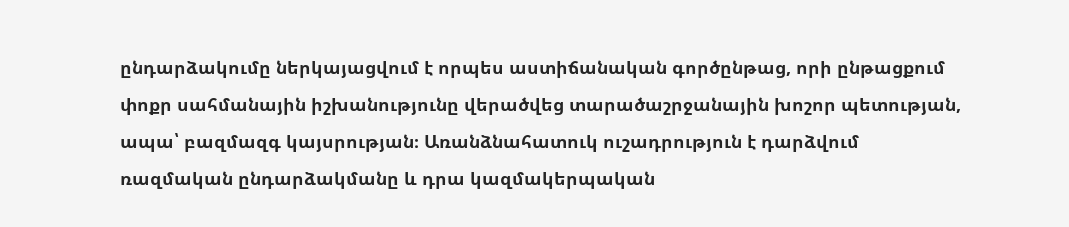ընդարձակումը ներկայացվում է որպես աստիճանական գործընթաց, որի ընթացքում փոքր սահմանային իշխանությունը վերածվեց տարածաշրջանային խոշոր պետության, ապա՝ բազմազգ կայսրության։ Առանձնահատուկ ուշադրություն է դարձվում ռազմական ընդարձակմանը և դրա կազմակերպական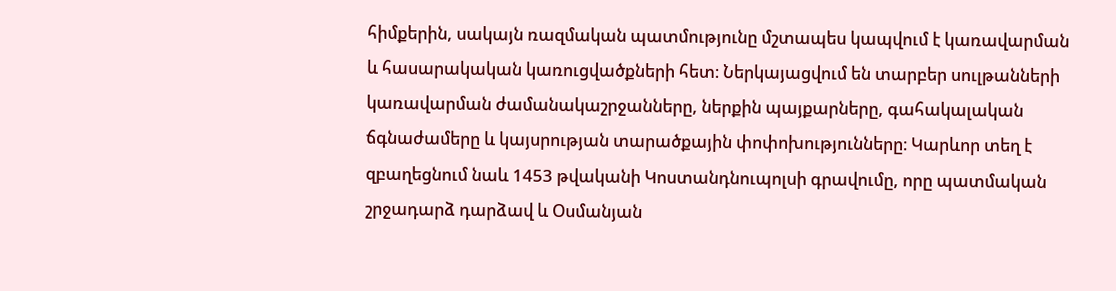հիմքերին, սակայն ռազմական պատմությունը մշտապես կապվում է կառավարման և հասարակական կառուցվածքների հետ։ Ներկայացվում են տարբեր սուլթանների կառավարման ժամանակաշրջանները, ներքին պայքարները, գահակալական ճգնաժամերը և կայսրության տարածքային փոփոխությունները։ Կարևոր տեղ է զբաղեցնում նաև 1453 թվականի Կոստանդնուպոլսի գրավումը, որը պատմական շրջադարձ դարձավ և Օսմանյան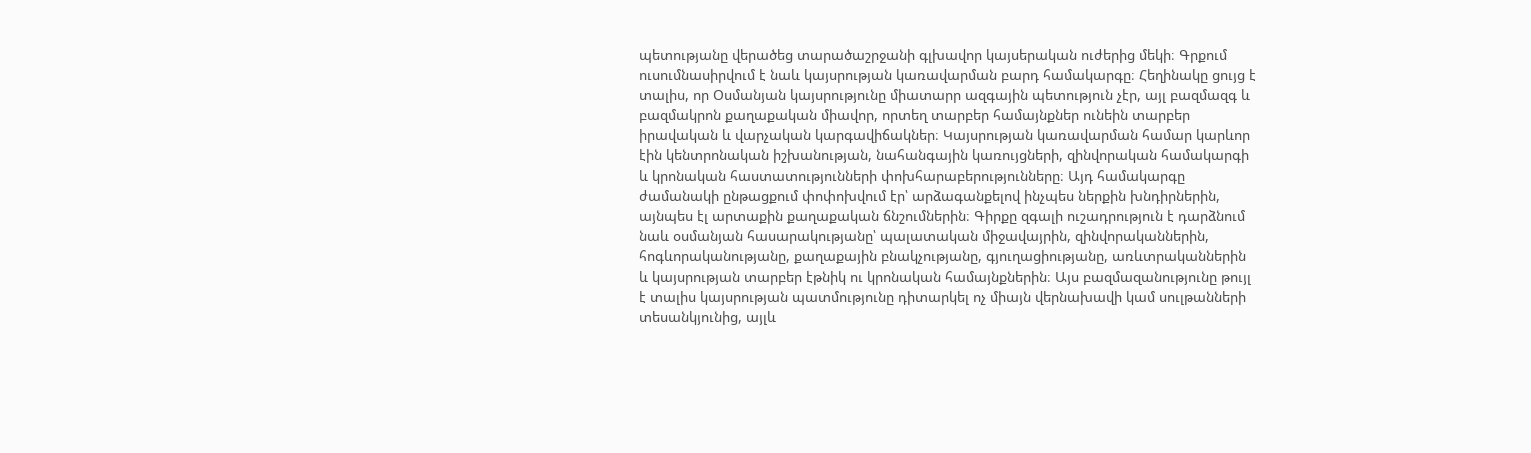պետությանը վերածեց տարածաշրջանի գլխավոր կայսերական ուժերից մեկի։ Գրքում ուսումնասիրվում է նաև կայսրության կառավարման բարդ համակարգը։ Հեղինակը ցույց է տալիս, որ Օսմանյան կայսրությունը միատարր ազգային պետություն չէր, այլ բազմազգ և բազմակրոն քաղաքական միավոր, որտեղ տարբեր համայնքներ ունեին տարբեր իրավական և վարչական կարգավիճակներ։ Կայսրության կառավարման համար կարևոր էին կենտրոնական իշխանության, նահանգային կառույցների, զինվորական համակարգի և կրոնական հաստատությունների փոխհարաբերությունները։ Այդ համակարգը ժամանակի ընթացքում փոփոխվում էր՝ արձագանքելով ինչպես ներքին խնդիրներին, այնպես էլ արտաքին քաղաքական ճնշումներին։ Գիրքը զգալի ուշադրություն է դարձնում նաև օսմանյան հասարակությանը՝ պալատական միջավայրին, զինվորականներին, հոգևորականությանը, քաղաքային բնակչությանը, գյուղացիությանը, առևտրականներին և կայսրության տարբեր էթնիկ ու կրոնական համայնքներին։ Այս բազմազանությունը թույլ է տալիս կայսրության պատմությունը դիտարկել ոչ միայն վերնախավի կամ սուլթանների տեսանկյունից, այլև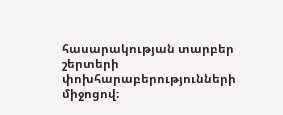հասարակության տարբեր շերտերի փոխհարաբերությունների միջոցով։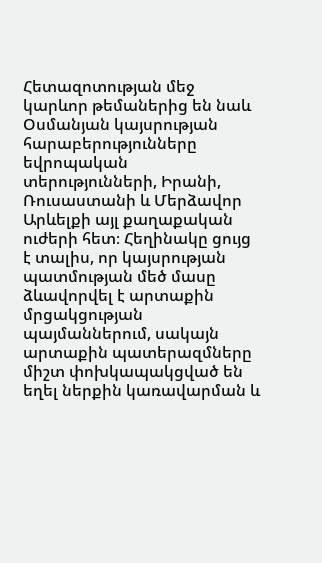Հետազոտության մեջ կարևոր թեմաներից են նաև Օսմանյան կայսրության հարաբերությունները եվրոպական տերությունների, Իրանի, Ռուսաստանի և Մերձավոր Արևելքի այլ քաղաքական ուժերի հետ։ Հեղինակը ցույց է տալիս, որ կայսրության պատմության մեծ մասը ձևավորվել է արտաքին մրցակցության պայմաններում, սակայն արտաքին պատերազմները միշտ փոխկապակցված են եղել ներքին կառավարման և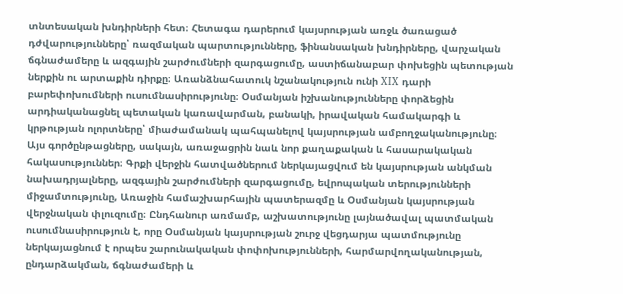տնտեսական խնդիրների հետ։ Հետագա դարերում կայսրության առջև ծառացած դժվարությունները՝ ռազմական պարտությունները, ֆինանսական խնդիրները, վարչական ճգնաժամերը և ազգային շարժումների զարգացումը, աստիճանաբար փոխեցին պետության ներքին ու արտաքին դիրքը։ Առանձնահատուկ նշանակություն ունի XIX դարի բարեփոխումների ուսումնասիրությունը։ Օսմանյան իշխանությունները փորձեցին արդիականացնել պետական կառավարման, բանակի, իրավական համակարգի և կրթության ոլորտները՝ միաժամանակ պահպանելով կայսրության ամբողջականությունը։ Այս գործընթացները, սակայն, առաջացրին նաև նոր քաղաքական և հասարակական հակասություններ։ Գրքի վերջին հատվածներում ներկայացվում են կայսրության անկման նախադրյալները, ազգային շարժումների զարգացումը, եվրոպական տերությունների միջամտությունը, Առաջին համաշխարհային պատերազմը և Օսմանյան կայսրության վերջնական փլուզումը։ Ընդհանուր առմամբ, աշխատությունը լայնածավալ պատմական ուսումնասիրություն է, որը Օսմանյան կայսրության շուրջ վեցդարյա պատմությունը ներկայացնում է որպես շարունակական փոփոխությունների, հարմարվողականության, ընդարձակման, ճգնաժամերի և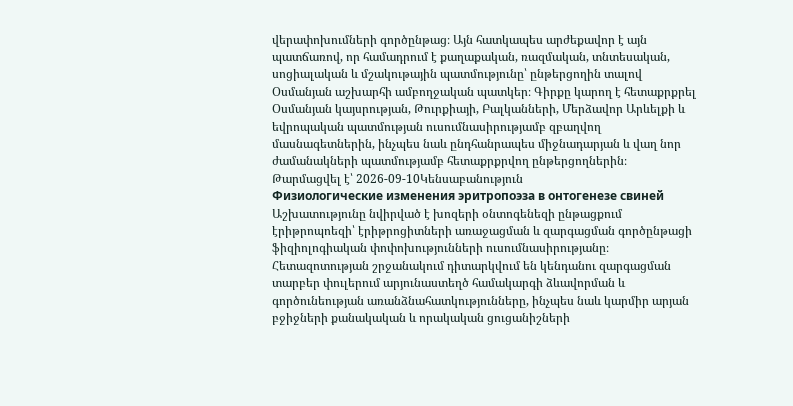վերափոխումների գործընթաց։ Այն հատկապես արժեքավոր է այն պատճառով, որ համադրում է քաղաքական, ռազմական, տնտեսական, սոցիալական և մշակութային պատմությունը՝ ընթերցողին տալով Օսմանյան աշխարհի ամբողջական պատկեր։ Գիրքը կարող է հետաքրքրել Օսմանյան կայսրության, Թուրքիայի, Բալկանների, Մերձավոր Արևելքի և եվրոպական պատմության ուսումնասիրությամբ զբաղվող մասնագետներին, ինչպես նաև ընդհանրապես միջնադարյան և վաղ նոր ժամանակների պատմությամբ հետաքրքրվող ընթերցողներին։
Թարմացվել է՝ 2026-09-10Կենսաբանություն
Физиологические изменения эритропоэза в онтогенезе свиней
Աշխատությունը նվիրված է խոզերի օնտոգենեզի ընթացքում էրիթրոպոեզի՝ էրիթրոցիտների առաջացման և զարգացման գործընթացի ֆիզիոլոգիական փոփոխությունների ուսումնասիրությանը։ Հետազոտության շրջանակում դիտարկվում են կենդանու զարգացման տարբեր փուլերում արյունաստեղծ համակարգի ձևավորման և գործունեության առանձնահատկությունները, ինչպես նաև կարմիր արյան բջիջների քանակական և որակական ցուցանիշների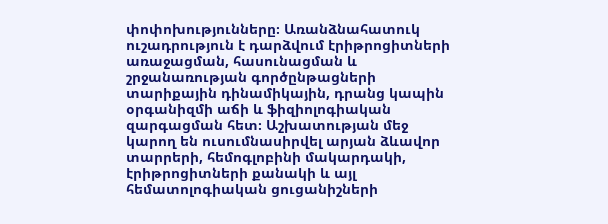փոփոխությունները։ Առանձնահատուկ ուշադրություն է դարձվում էրիթրոցիտների առաջացման, հասունացման և շրջանառության գործընթացների տարիքային դինամիկային, դրանց կապին օրգանիզմի աճի և ֆիզիոլոգիական զարգացման հետ։ Աշխատության մեջ կարող են ուսումնասիրվել արյան ձևավոր տարրերի, հեմոգլոբինի մակարդակի, էրիթրոցիտների քանակի և այլ հեմատոլոգիական ցուցանիշների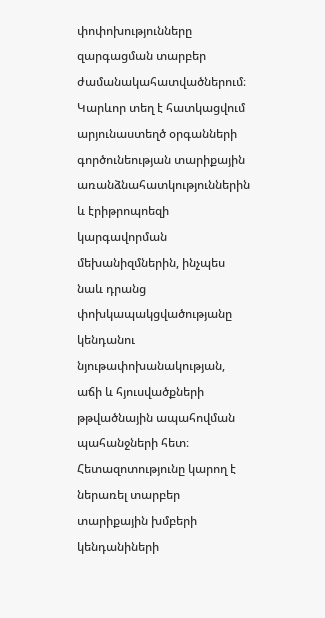փոփոխությունները զարգացման տարբեր ժամանակահատվածներում։ Կարևոր տեղ է հատկացվում արյունաստեղծ օրգանների գործունեության տարիքային առանձնահատկություններին և էրիթրոպոեզի կարգավորման մեխանիզմներին, ինչպես նաև դրանց փոխկապակցվածությանը կենդանու նյութափոխանակության, աճի և հյուսվածքների թթվածնային ապահովման պահանջների հետ։ Հետազոտությունը կարող է ներառել տարբեր տարիքային խմբերի կենդանիների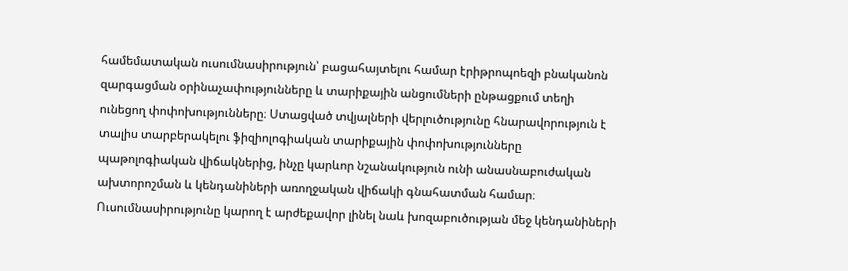համեմատական ուսումնասիրություն՝ բացահայտելու համար էրիթրոպոեզի բնականոն զարգացման օրինաչափությունները և տարիքային անցումների ընթացքում տեղի ունեցող փոփոխությունները։ Ստացված տվյալների վերլուծությունը հնարավորություն է տալիս տարբերակելու ֆիզիոլոգիական տարիքային փոփոխությունները պաթոլոգիական վիճակներից, ինչը կարևոր նշանակություն ունի անասնաբուժական ախտորոշման և կենդանիների առողջական վիճակի գնահատման համար։ Ուսումնասիրությունը կարող է արժեքավոր լինել նաև խոզաբուծության մեջ կենդանիների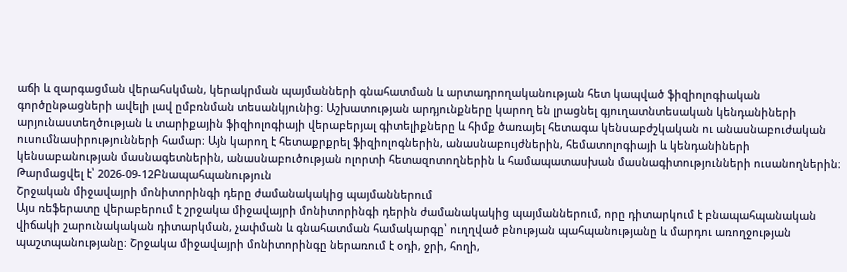աճի և զարգացման վերահսկման, կերակրման պայմանների գնահատման և արտադրողականության հետ կապված ֆիզիոլոգիական գործընթացների ավելի լավ ըմբռնման տեսանկյունից։ Աշխատության արդյունքները կարող են լրացնել գյուղատնտեսական կենդանիների արյունաստեղծության և տարիքային ֆիզիոլոգիայի վերաբերյալ գիտելիքները և հիմք ծառայել հետագա կենսաբժշկական ու անասնաբուժական ուսումնասիրությունների համար։ Այն կարող է հետաքրքրել ֆիզիոլոգներին, անասնաբույժներին, հեմատոլոգիայի և կենդանիների կենսաբանության մասնագետներին, անասնաբուծության ոլորտի հետազոտողներին և համապատասխան մասնագիտությունների ուսանողներին։
Թարմացվել է՝ 2026-09-12Բնապահպանություն
Շրջական միջավայրի մոնիտորինգի դերը ժամանակակից պայմաններում
Այս ռեֆերատը վերաբերում է շրջակա միջավայրի մոնիտորինգի դերին ժամանակակից պայմաններում, որը դիտարկում է բնապահպանական վիճակի շարունակական դիտարկման, չափման և գնահատման համակարգը՝ ուղղված բնության պահպանությանը և մարդու առողջության պաշտպանությանը։ Շրջակա միջավայրի մոնիտորինգը ներառում է օդի, ջրի, հողի,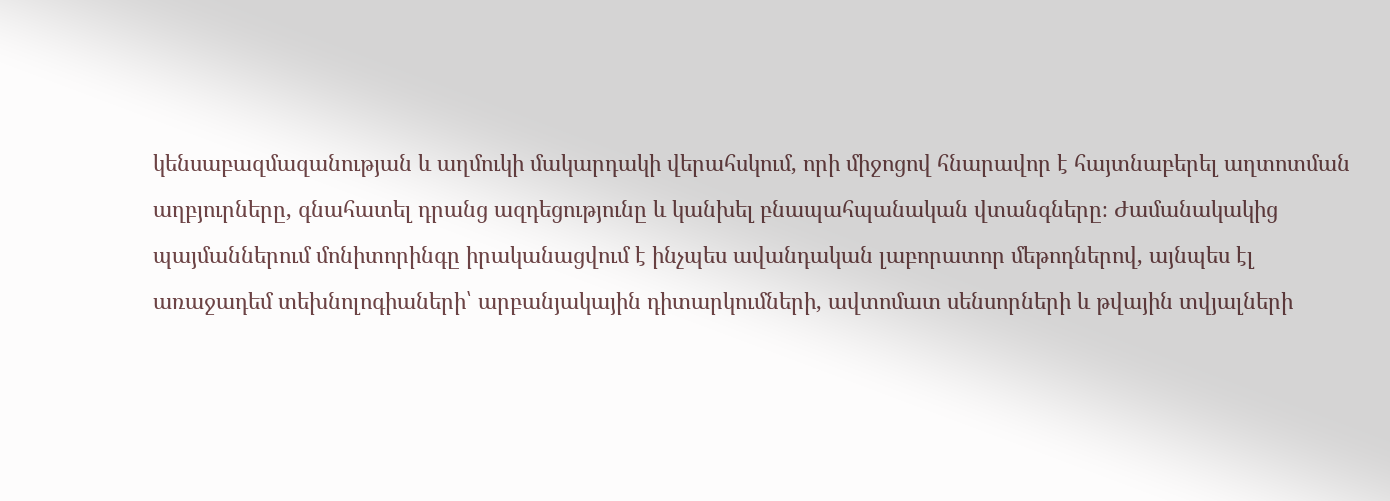կենսաբազմազանության և աղմուկի մակարդակի վերահսկում, որի միջոցով հնարավոր է հայտնաբերել աղտոտման աղբյուրները, գնահատել դրանց ազդեցությունը և կանխել բնապահպանական վտանգները։ Ժամանակակից պայմաններում մոնիտորինգը իրականացվում է ինչպես ավանդական լաբորատոր մեթոդներով, այնպես էլ առաջադեմ տեխնոլոգիաների՝ արբանյակային դիտարկումների, ավտոմատ սենսորների և թվային տվյալների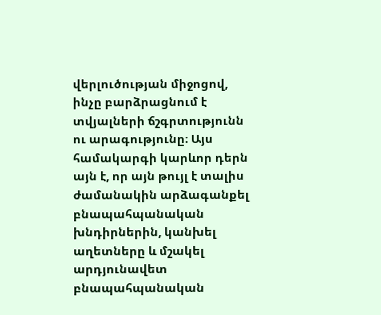վերլուծության միջոցով, ինչը բարձրացնում է տվյալների ճշգրտությունն ու արագությունը։ Այս համակարգի կարևոր դերն այն է, որ այն թույլ է տալիս ժամանակին արձագանքել բնապահպանական խնդիրներին, կանխել աղետները և մշակել արդյունավետ բնապահպանական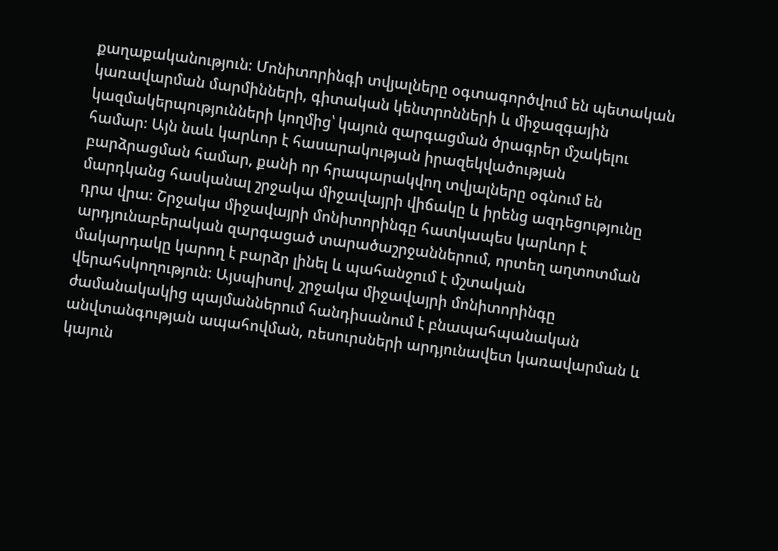քաղաքականություն։ Մոնիտորինգի տվյալները օգտագործվում են պետական կառավարման մարմինների, գիտական կենտրոնների և միջազգային կազմակերպությունների կողմից՝ կայուն զարգացման ծրագրեր մշակելու համար։ Այն նաև կարևոր է հասարակության իրազեկվածության բարձրացման համար, քանի որ հրապարակվող տվյալները օգնում են մարդկանց հասկանալ շրջակա միջավայրի վիճակը և իրենց ազդեցությունը դրա վրա։ Շրջակա միջավայրի մոնիտորինգը հատկապես կարևոր է արդյունաբերական զարգացած տարածաշրջաններում, որտեղ աղտոտման մակարդակը կարող է բարձր լինել և պահանջում է մշտական վերահսկողություն։ Այսպիսով, շրջակա միջավայրի մոնիտորինգը ժամանակակից պայմաններում հանդիսանում է բնապահպանական անվտանգության ապահովման, ռեսուրսների արդյունավետ կառավարման և կայուն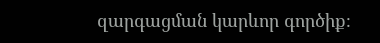զարգացման կարևոր գործիք։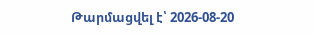Թարմացվել է՝ 2026-08-20